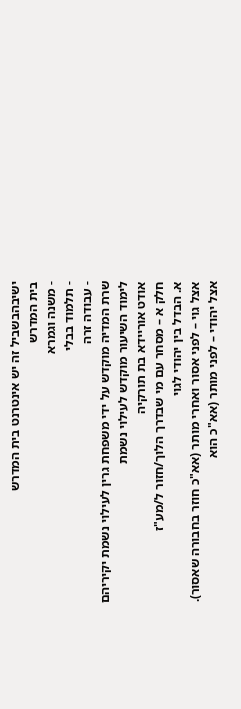ישיבהבשביל זה יש אינטרנט בית המדרש
בית המדרש
- משנה וגמרא
- תלמוד בבלי
- עבודה זרה
שרת המדיה מוקדש על ידי משפחת גרין לעילוי נשמת יקיריהם
לימוד השיעור מוקדש לעילוי נשמת
אודט אוריידא בת תורקיה
חלק א – מסחר עם מי שבדרך הלוך/חזור ל/מע"ז
א. הבדל בין יהודי לגוי
אצל גוי – לפני אסור ואחרי מותר (אא"כ חוזר בחבורה שאסור).
אצל יהודי – לפני מותר (אא"כ הוא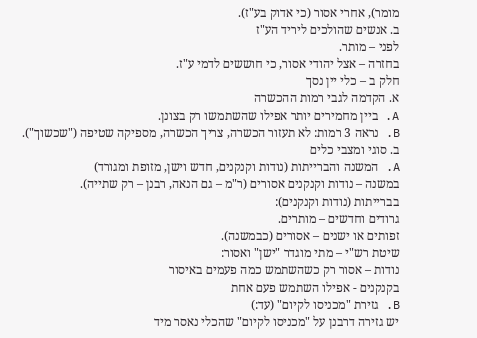מומר), אחרי אסור (כי אדוק בע"ז).
ב. אנשים שהולכים ליריד הע"ז
לפני – מותר.
בחזרה – אצל יהודי אסור, כי חוששים לדמי ע"ז.
חלק ב – כלי יין נסך
א. הקדמה לגבי רמות ההכשרה
A. ביין מחמירים יותר אפילו שהשתמשו רק בצונן.
B. נראה 3 רמות: לא תעזור הכשרה, צריך הכשרה, מספיקה שטיפה ("שכשוך").
ב. סוגי ומצבי כלים
A. המשנה והברייתות (נודות וקנקנים, חדש וישן, מזופת ומגורד)
במשנה – נודות וקנקנים אסורים (ר"מ – גם הנאה, רבנן – רק שתייה).
בברייתות (נודות וקנקנים):
גרודים וחדשים – מותרים.
זפותים או ישנים – אסורים (כבמשנה).
שיטת רש"י – מתי מוגדר "ישן" ואסור:
נודות – אסור רק כשהשתמש כמה פעמים באיסור
בקנקנים - אפילו השתמש פעם אחת
B. גזירת "מכניסו לקיום" (עד:)
יש גזירה דרבנן על "מכניסו לקיום" שהכלי נאסר מיד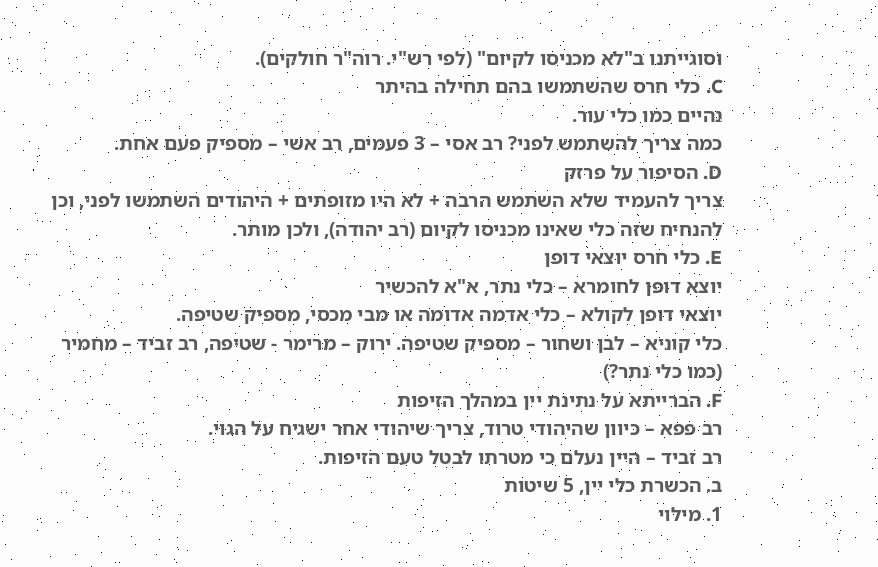וסוגייתנו ב"לא מכניסו לקיום" (לפי רש"י. רוה"ר חולקים).
C. כלי חרס שהשתמשו בהם תחילה בהיתר
נהיים כמו כלי עור.
כמה צריך להשתמש לפני? רב אסי – 3 פעמים, רב אשי – מספיק פעם אחת.
D. הסיפור על פרזק
צריך להעמיד שלא השתמש הרבה + לא היו מזופתים + היהודים השתמשו לפני, וכן להנחיח שזה כלי שאינו מכניסו לקיום (רב יהודה), ולכן מותר.
E. כלי חרס יוצאי דופן
יוצא דופן לחומרא – כלי נתר, א"א להכשיר
יוצאי דופן לקולא – כלי אדמה אדומה או מבי מכסי, מספיק שטיפה.
כלי קוניא – לבן ושחור – מספיק שטיפה. ירוק – מרימר - שטיפה, רב זביד – מחמיר (כמו כלי נתר?)
F. הברייתא על נתינת יין במהלך הזיפות
רב פפא – כיוון שהיהודי טרוד, צריך שיהודי אחר ישגיח על הגוי.
רב זביד – היין נעלם כי מטרתו לבטל טעם הזיפות.
ב. הכשרת כלי יין, 5 שיטות
1. מילוי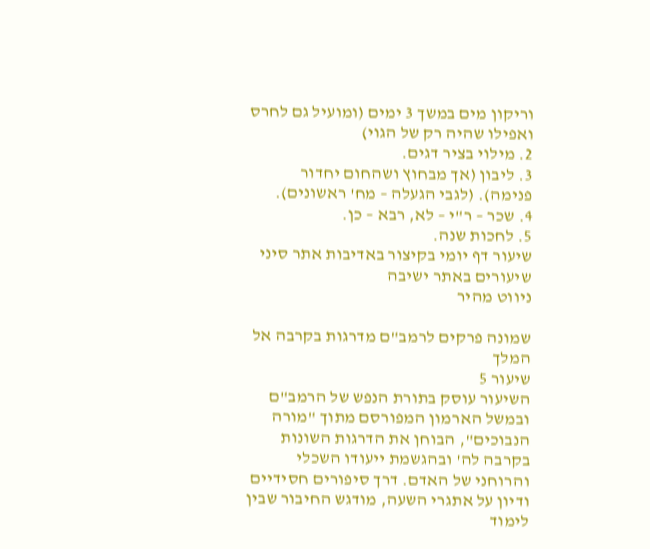וריקון מים במשך 3 ימים (ומועיל גם לחרס ואפילו שהיה רק של הגוי)
2. מילוי בציר דגים.
3. ליבון (אך מבחוץ ושהחום יחדור פנימה). (לגבי הגעלה – מח' ראשונים).
4. שכר – ר"י – לא, רבא – כן.
5. לחכות שנה.
שיעור דף יומי בקיצור באדיבות אתר סיני
שיעורים באתר ישיבה
ניווט מהיר

שמונה פרקים לרמב"ם מדרגות בקרבה אל המלך
שיעור 5
השיעור עוסק בתורת הנפש של הרמב"ם ובמשל הארמון המפורסם מתוך "מורה הנבוכים", הבוחן את הדרגות השונות בקרבה לה' ובהגשמת ייעודו השכלי והרוחני של האדם. דרך סיפורים חסידיים ודיון על אתגרי השעה, מודגש החיבור שבין לימוד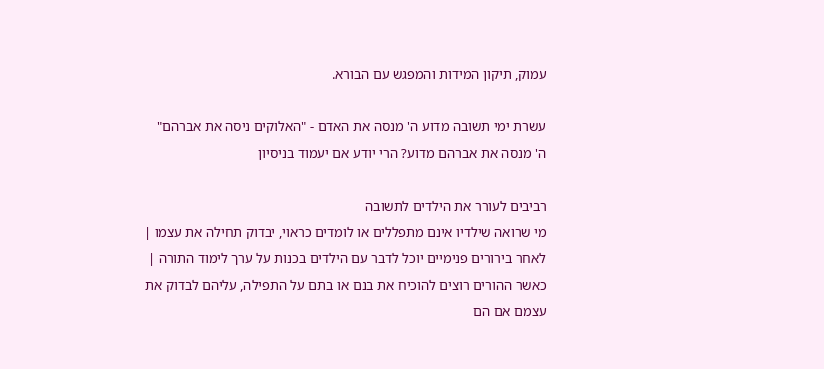עמוק, תיקון המידות והמפגש עם הבורא.

עשרת ימי תשובה מדוע ה' מנסה את האדם - "האלוקים ניסה את אברהם"
ה' מנסה את אברהם מדוע? הרי יודע אם יעמוד בניסיון

רביבים לעורר את הילדים לתשובה
מי שרואה שילדיו אינם מתפללים או לומדים כראוי, יבדוק תחילה את עצמו | לאחר בירורים פנימיים יוכל לדבר עם הילדים בכנות על ערך לימוד התורה | כאשר ההורים רוצים להוכיח את בנם או בתם על התפילה, עליהם לבדוק את עצמם אם הם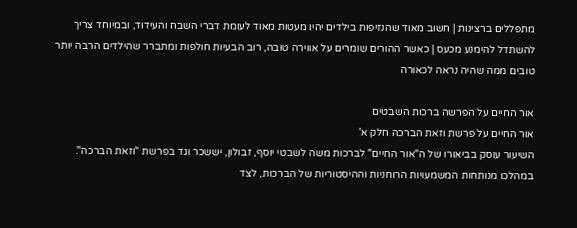מתפללים ברצינות | חשוב מאוד שהנזיפות בילדים יהיו מעטות מאוד לעומת דברי השבח והעידוד, ובמיוחד צריך להשתדל להימנע מכעס | כאשר ההורים שומרים על אווירה טובה, רוב הבעיות חולפות ומתברר שהילדים הרבה יותר טובים ממה שהיה נראה לכאורה

אור החיים על הפרשה ברכות השבטים
אור החיים על פרשת וזאת הברכה חלק א'
השיעור עוסק בביאורו של ה"אור החיים" לברכות משה לשבטי יוסף, זבולון, יששכר וגד בפרשת "וזאת הברכה". במהלכו מנותחות המשמעויות הרוחניות וההיסטוריות של הברכות, לצד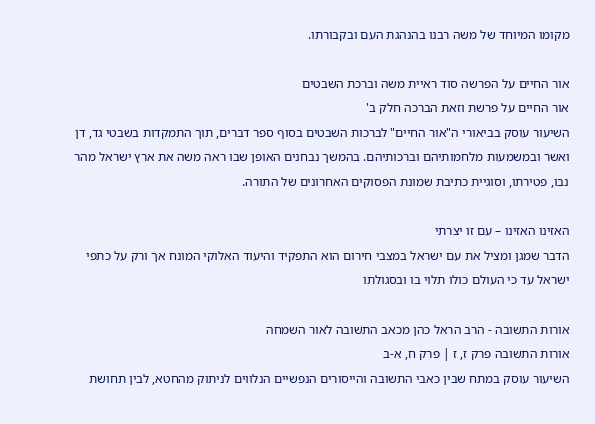מקומו המיוחד של משה רבנו בהנהגת העם ובקבורתו.

אור החיים על הפרשה סוד ראיית משה וברכת השבטים
אור החיים על פרשת וזאת הברכה חלק ב'
השיעור עוסק בביאורי ה"אור החיים" לברכות השבטים בסוף ספר דברים, תוך התמקדות בשבטי גד, דן ואשר ובמשמעות מלחמותיהם וברכותיהם. בהמשך נבחנים האופן שבו ראה משה את ארץ ישראל מהר נבו, פטירתו, וסוגיית כתיבת שמונת הפסוקים האחרונים של התורה.

האזינו האזינו – עם זו יצרתי
הדבר שמגן ומציל את עם ישראל במצבי חירום הוא התפקיד והיעוד האלוקי המונח אך ורק על כתפי ישראל עד כי העולם כולו תלוי בו ובסגולתו

אורות התשובה - הרב הראל כהן מכאב התשובה לאור השמחה
אורות התשובה פרק ז, ז | פרק ח, א-ב
השיעור עוסק במתח שבין כאבי התשובה והייסורים הנפשיים הנלווים לניתוק מהחטא, לבין תחושת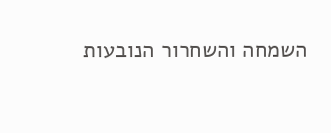השמחה והשחרור הנובעות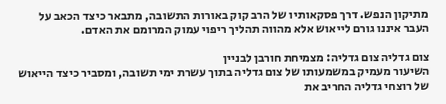מתיקון הנפש. דרך פסקאותיו של הרב קוק באורות התשובה, מתבאר כיצד הכאב על העבר איננו גורם לייאוש אלא מהווה תהליך ריפוי עמוק המרומם את האדם.

צום גדליה צום גדליה: מצמיחת חורבן לבניין
השיעור מעמיק במשמעותו של צום גדליה בתוך עשרת ימי תשובה, ומסביר כיצד הייאוש של רוצחי גדליה החריב את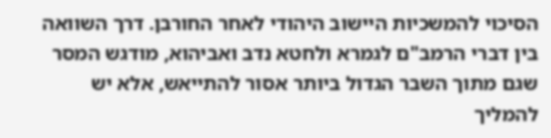הסיכוי להמשכיות היישוב היהודי לאחר החורבן. דרך השוואה בין דברי הרמב"ם לגמרא ולחטא נדב ואביהוא, מודגש המסר שגם מתוך השבר הגדול ביותר אסור להתייאש, אלא יש להמליך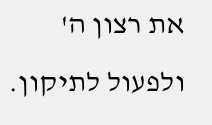את רצון ה' ולפעול לתיקון.